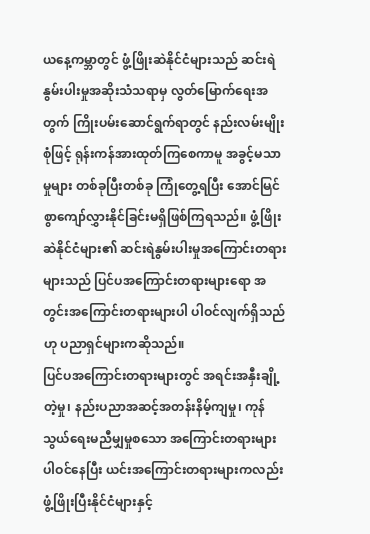ယနေ့ကမ္ဘာတွင် ဖွံ့ဖြိုးဆဲနိုင်ငံများသည် ဆင်းရဲနွမ်းပါးမှုအဆိုးသံသရာမှ လွတ်မြောက်ရေးအတွက် ကြိုးပမ်းဆောင်ရွက်ရာတွင် နည်းလမ်းမျိုးစုံဖြင့် ရုန်းကန်အားထုတ်ကြစေကာမူ အခွင့်မသာမှုများ တစ်ခုပြီးတစ်ခု ကြုံတွေ့ရပြီး အောင်မြင်စွာကျော်လွှားနိုင်ခြင်းမရှိဖြစ်ကြရသည်။ ဖွံ့ဖြိုးဆဲနိုင်ငံများ၏ ဆင်းရဲနွမ်းပါးမှုအကြောင်းတရားများသည် ပြင်ပအကြောင်းတရားများရော အတွင်းအကြောင်းတရားများပါ ပါဝင်လျက်ရှိသည်ဟု ပညာရှင်များကဆိုသည်။
ပြင်ပအကြောင်းတရားများတွင် အရင်းအနှီးချို့တဲ့မှု၊ နည်းပညာအဆင့်အတန်းနိမ့်ကျမှု၊ ကုန်သွယ်ရေးမညီမျှမှုစသော အကြောင်းတရားများ ပါဝင်နေပြီး ယင်းအကြောင်းတရားများကလည်း ဖွံ့ဖြိုးပြီးနိုင်ငံများနှင့်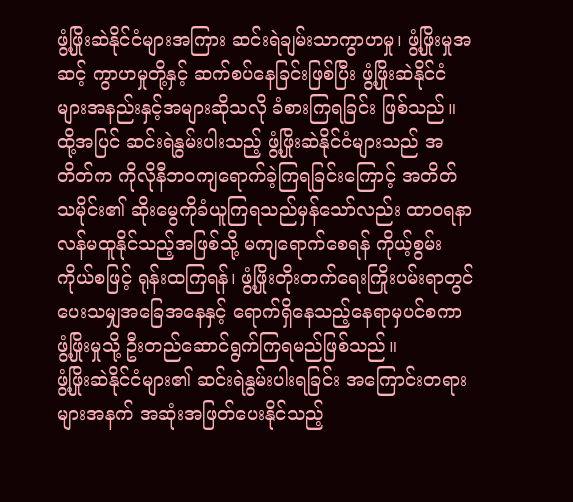ဖွံ့ဖြိုးဆဲနိုင်ငံများအကြား ဆင်းရဲချမ်းသာကွာဟမှု၊ ဖွံ့ဖြိုးမှုအဆင့် ကွာဟမှုတို့နှင့် ဆက်စပ်နေခြင်းဖြစ်ပြီး ဖွံ့ဖြိုးဆဲနိုင်ငံများအနည်းနှင့်အများဆိုသလို ခံစားကြရခြင်း ဖြစ်သည်။ ထို့အပြင် ဆင်းရဲနွမ်းပါးသည့် ဖွံ့ဖြိုးဆဲနိုင်ငံများသည် အတိတ်က ကိုလိုနီဘဝကျရောက်ခဲ့ကြရခြင်းကြောင့် အတိတ်သမိုင်း၏ ဆိုးမွေကိုခံယူကြရသည်မှန်သော်လည်း ထာဝရနာလန်မထူနိုင်သည့်အဖြစ်သို့ မကျရောက်စေရန် ကိုယ့်စွမ်းကိုယ်စဖြင့် ရုန်းထကြရန်၊ ဖွံ့ဖြိုးတိုးတက်ရေးကြိုးပမ်းရာတွင် ပေးသမျှအခြေအနေနှင့် ရောက်ရှိနေသည့်နေရာမှပင်စကာ ဖွံ့ဖြိုးမှုသို့ ဦးတည်ဆောင်ရွက်ကြရမည်ဖြစ်သည်။
ဖွံ့ဖြိုးဆဲနိုင်ငံများ၏ ဆင်းရဲနွမ်းပါးရခြင်း အကြောင်းတရားများအနက် အဆုံးအဖြတ်ပေးနိုင်သည့်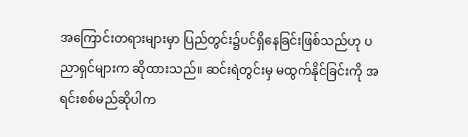အကြောင်းတရားများမှာ ပြည်တွင်း၌ပင်ရှိနေခြင်းဖြစ်သည်ဟု ပညာရှင်များက ဆိုထားသည်။ ဆင်းရဲတွင်းမှ မထွက်နိုင်ခြင်းကို အရင်းစစ်မည်ဆိုပါက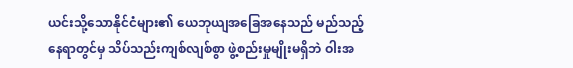ယင်းသို့သောနိုင်ငံများ၏ ယေဘုယျအခြေအနေသည် မည်သည့်နေရာတွင်မှ သိပ်သည်းကျစ်လျစ်စွာ ဖွဲ့စည်းမှုမျိုးမရှိဘဲ ဝါးအ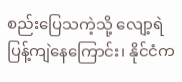စည်းပြေသကဲ့သို့ လျော့ရဲပြန့်ကျဲနေကြောင်း၊ နိုင်ငံက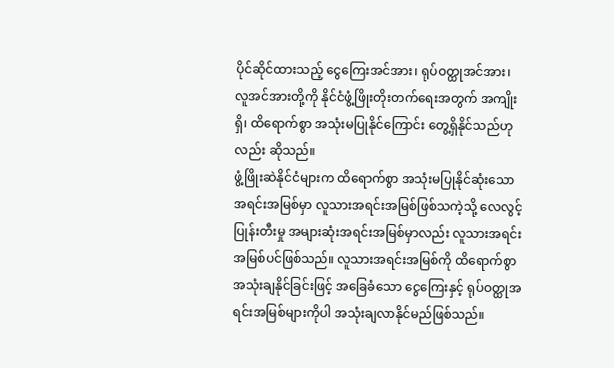ပိုင်ဆိုင်ထားသည့် ငွေကြေးအင်အား၊ ရုပ်ဝတ္ထုအင်အား၊ လူအင်အားတို့ကို နိုင်ငံဖွံ့ဖြိုးတိုးတက်ရေးအတွက် အကျိုးရှိ၊ ထိရောက်စွာ အသုံးမပြုနိုင်ကြောင်း တွေ့ရှိနိုင်သည်ဟုလည်း ဆိုသည်။
ဖွံ့ဖြိုးဆဲနိုင်ငံများက ထိရောက်စွာ အသုံးမပြုနိုင်ဆုံးသော အရင်းအမြစ်မှာ လူသားအရင်းအမြစ်ဖြစ်သကဲ့သို့ လေလွင့်ပြုန်းတီးမှု အများဆုံးအရင်းအမြစ်မှာလည်း လူသားအရင်းအမြစ်ပင်ဖြစ်သည်။ လူသားအရင်းအမြစ်ကို ထိရောက်စွာ အသုံးချနိုင်ခြင်းဖြင့် အခြေခံသော ငွေကြေးနှင့် ရုပ်ဝတ္ထုအရင်းအမြစ်များကိုပါ အသုံးချလာနိုင်မည်ဖြစ်သည်။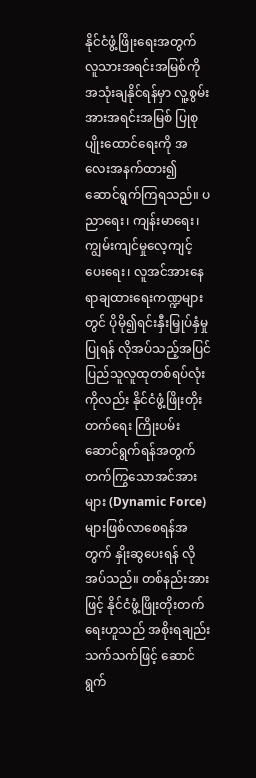နိုင်ငံဖွံ့ဖြိုးရေးအတွက် လူသားအရင်းအမြစ်ကို အသုံးချနိုင်ရန်မှာ လူ့စွမ်းအားအရင်းအမြစ် ပြုစုပျိုးထောင်ရေးကို အလေးအနက်ထား၍ ဆောင်ရွက်ကြရသည်။ ပညာရေး၊ ကျန်းမာရေး၊ ကျွမ်းကျင်မှုလေ့ကျင့်ပေးရေး၊ လူအင်အားနေရာချထားရေးကဏ္ဍများတွင် ပိုမို၍ရင်းနှီးမြှုပ်နှံမှုပြုရန် လိုအပ်သည့်အပြင် ပြည်သူလူထုတစ်ရပ်လုံးကိုလည်း နိုင်ငံဖွံ့ဖြိုးတိုးတက်ရေး ကြိုးပမ်းဆောင်ရွက်ရန်အတွက် တက်ကြွသောအင်အားများ (Dynamic Force) များဖြစ်လာစေရန်အတွက် နှိုးဆွပေးရန် လိုအပ်သည်။ တစ်နည်းအားဖြင့် နိုင်ငံဖွံ့ဖြိုးတိုးတက်ရေးဟူသည် အစိုးရချည်းသက်သက်ဖြင့် ဆောင်ရွက်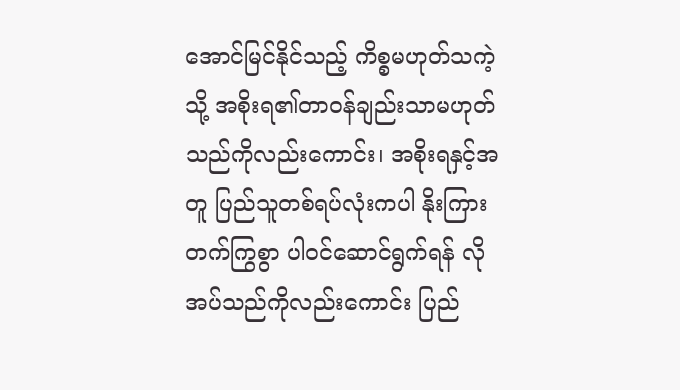အောင်မြင်နိုင်သည့် ကိစ္စမဟုတ်သကဲ့သို့ အစိုးရ၏တာဝန်ချည်းသာမဟုတ်သည်ကိုလည်းကောင်း၊ အစိုးရနှင့်အတူ ပြည်သူတစ်ရပ်လုံးကပါ နိုးကြားတက်ကြွစွာ ပါဝင်ဆောင်ရွက်ရန် လိုအပ်သည်ကိုလည်းကောင်း ပြည်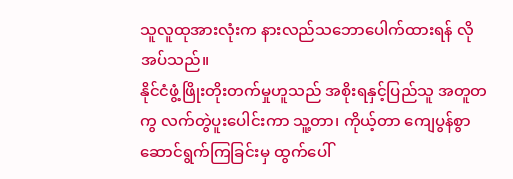သူလူထုအားလုံးက နားလည်သဘောပေါက်ထားရန် လိုအပ်သည်။
နိုင်ငံဖွံ့ဖြိုးတိုးတက်မှုဟူသည် အစိုးရနှင့်ပြည်သူ အတူတကွ လက်တွဲပူးပေါင်းကာ သူ့တာ၊ ကိုယ့်တာ ကျေပွန်စွာဆောင်ရွက်ကြခြင်းမှ ထွက်ပေါ်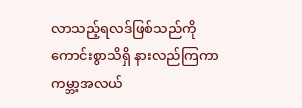လာသည့်ရလဒ်ဖြစ်သည်ကို ကောင်းစွာသိရှိ နားလည်ကြကာ ကမ္ဘာ့အလယ်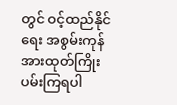တွင် ဝင့်ထည်နိုင်ရေး အစွမ်းကုန် အားထုတ်ကြိုးပမ်းကြရပါ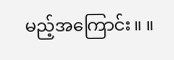မည့်အကြောင်း။ ။